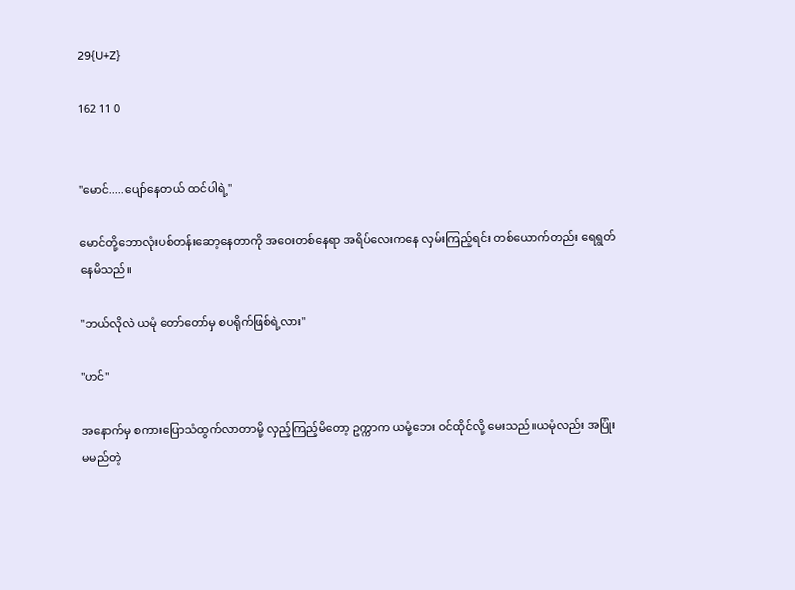29{U+Z}

162 11 0


"မောင်.....ပျော်နေတယ် ထင်ပါရဲ့"

မောင်တို့ဘောလုံးပစ်တန်းဆော့နေတာကို အဝေးတစ်နေရာ အရိပ်လေးကနေ လှမ်းကြည့်ရင်း တစ်ယောက်တည်း ရေရွတ်နေမိသည်။

"ဘယ်လိုလဲ ယမုံ တော်တော်မှ စပရိုက်ဖြစ်ရဲ့လား"

"ဟင်"

အနောက်မှ စကားပြောသံထွက်လာတာမို့ လှည့်ကြည့်မိတော့ ဥက္ကာက ယမုံ့ဘေး ဝင်ထိုင်လို့ မေးသည်။ယမုံလည်း အပြုံးမမည်တဲ့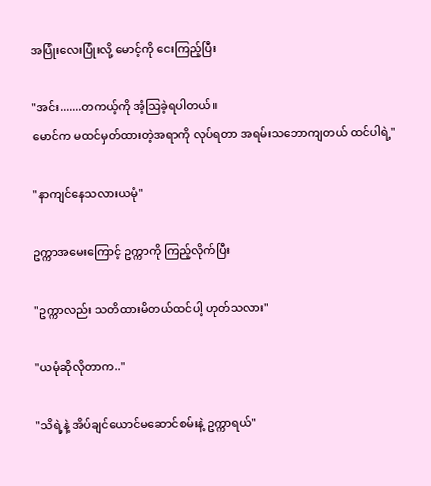အပြုံးလေးပြုံးလို့ မောင့်ကို ငေးကြည့်ပြီး

"အင်း.......တကယ့်ကို အံ့သြခဲ့ရပါတယ်။
မောင်က မထင်မှတ်ထားတဲ့အရာကို လုပ်ရတာ အရမ်းသဘောကျတယ် ထင်ပါရဲ့"

"နာကျင်နေသလားယမုံ"

ဥက္ကာအမေးကြောင့် ဥက္ကာကို ကြည့်လိုက်ပြီး

"ဥက္ကာလည်း သတိထားမိတယ်ထင်ပါ့ ဟုတ်သလား"

"ယမုံဆိုလိုတာက.."

"သိရဲ့နဲ့ အိပ်ချင်ယောင်မဆောင်စမ်းနဲ့ ဥက္ကာရယ်"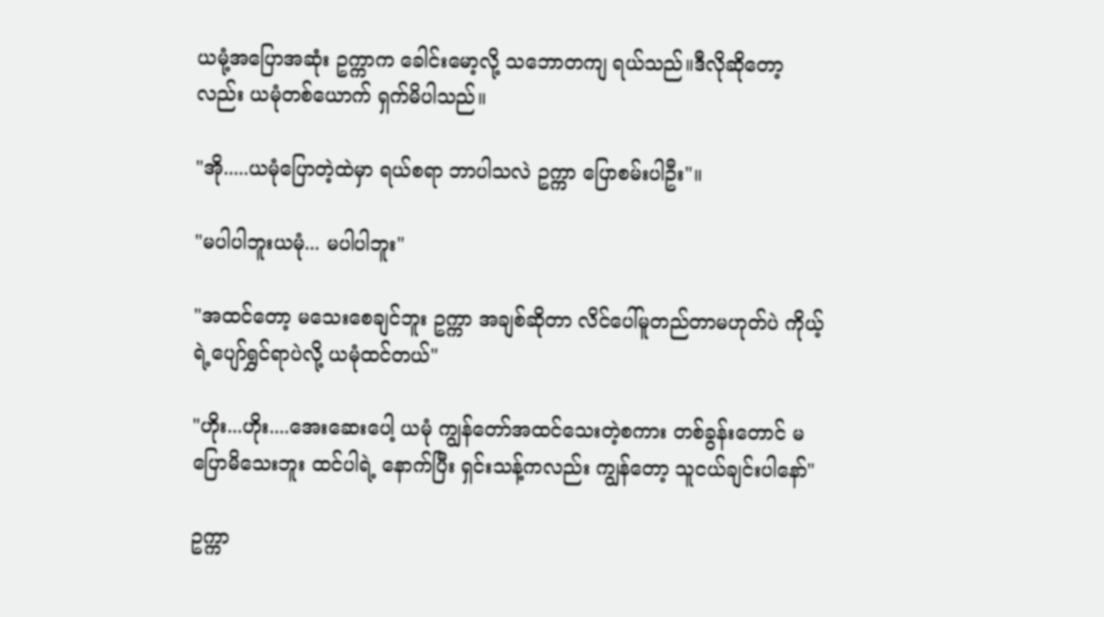ယမုံ့အပြောအဆုံး ဥက္ကာက ခေါင်းမော့လို့ သဘောတကျ ရယ်သည်။ဒီလိုဆိုတော့လည်း ယမုံတစ်ယောက် ရှက်မိပါသည်။

"အို.....ယမုံပြောတဲ့ထဲမှာ ရယ်စရာ ဘာပါသလဲ ဥက္ကာ ပြောစမ်းပါဦး"။

"မပါပါဘူးယမုံ... မပါပါဘူး"

"အထင်တော့ မသေးစေချင်ဘူး ဥက္ကာ အချစ်ဆိုတာ လိင်ပေါ်မူတည်တာမဟုတ်ပဲ ကိုယ့်ရဲ့ပျော်ရွှင်ရာပဲလို့ ယမုံထင်တယ်"

"ဟိုး...ဟိုး....အေးဆေးပေါ့ ယမုံ ကျွန်တော်အထင်သေးတဲ့စကား တစ်ခွန်းတောင် မပြောမိသေးဘူး ထင်ပါရဲ့ နောက်ပြီး ရှင်းသန့်ကလည်း ကျွန်တော့ သူငယ်ချင်းပါနော်"

ဥက္ကာ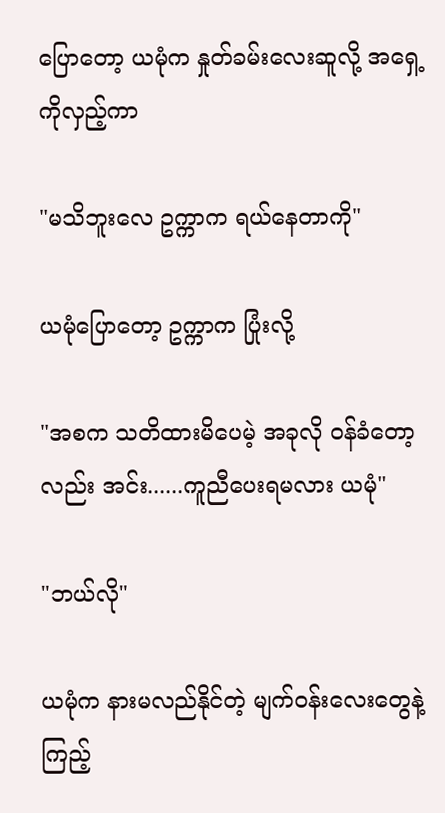ပြောတော့ ယမုံက နှုတ်ခမ်းလေးဆူလို့ အရှေ့ကိုလှည့်ကာ

"မသိဘူးလေ ဥက္ကာက ရယ်နေတာကို"

ယမုံပြောတော့ ဥက္ကာက ပြုံးလို့

"အစက သတိထားမိပေမဲ့ အခုလို ဝန်ခံတော့လည်း အင်း......ကူညီပေးရမလား ယမုံ"

"ဘယ်လို"

ယမုံက နားမလည်နိုင်တဲ့ မျက်ဝန်းလေးတွေနဲ့ ကြည့်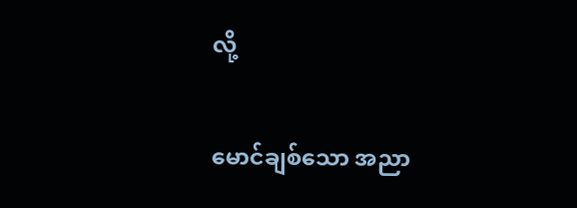လို့

မောင်ချစ်သော အညာ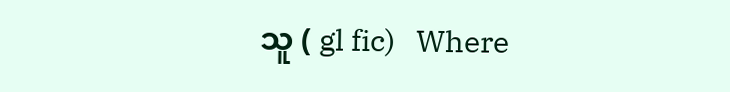သူ ( gl fic)   Where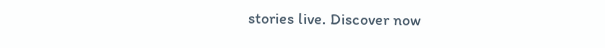stories live. Discover now